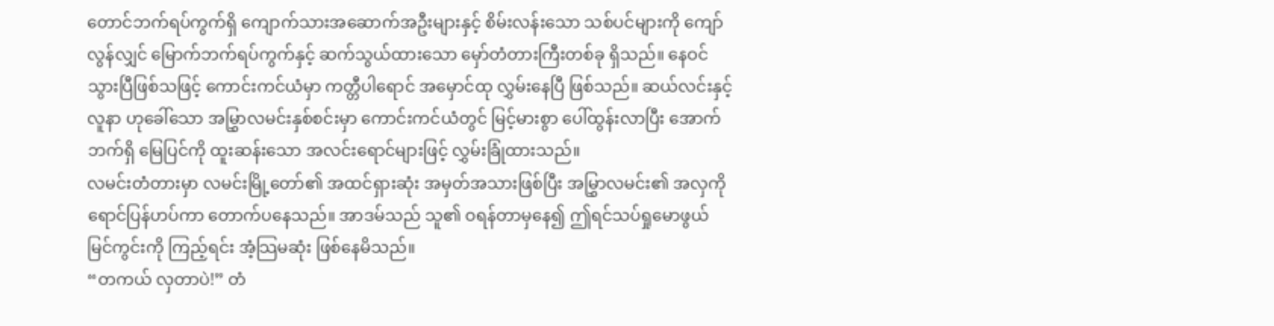တောင်ဘက်ရပ်ကွက်ရှိ ကျောက်သားအဆောက်အဦးများနှင့် စိမ်းလန်းသော သစ်ပင်များကို ကျော်လွန်လျှင် မြောက်ဘက်ရပ်ကွက်နှင့် ဆက်သွယ်ထားသော မှော်တံတားကြီးတစ်ခု ရှိသည်။ နေဝင်သွားပြီဖြစ်သဖြင့် ကောင်းကင်ယံမှာ ကတ္တီပါရောင် အမှောင်ထု လွှမ်းနေပြီ ဖြစ်သည်။ ဆယ်လင်းနှင့် လူနာ ဟုခေါ်သော အမြွှာလမင်းနှစ်စင်းမှာ ကောင်းကင်ယံတွင် မြင့်မားစွာ ပေါ်ထွန်းလာပြီး အောက်ဘက်ရှိ မြေပြင်ကို ထူးဆန်းသော အလင်းရောင်များဖြင့် လွှမ်းခြုံထားသည်။
လမင်းတံတားမှာ လမင်းမြို့တော်၏ အထင်ရှားဆုံး အမှတ်အသားဖြစ်ပြီး အမြွှာလမင်း၏ အလှကို ရောင်ပြန်ဟပ်ကာ တောက်ပနေသည်။ အာဒမ်သည် သူ၏ ဝရန်တာမှနေ၍ ဤရင်သပ်ရှုမောဖွယ် မြင်ကွင်းကို ကြည့်ရင်း အံ့သြမဆုံး ဖြစ်နေမိသည်။
“တကယ် လှတာပဲ!” တံ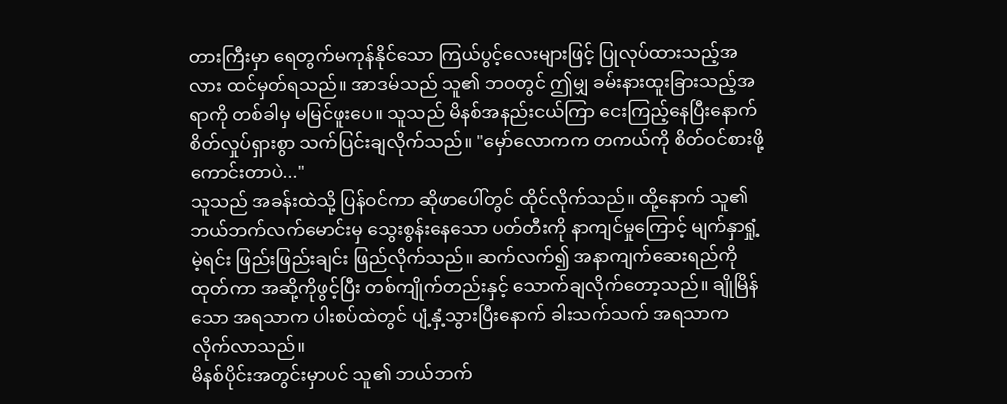တားကြီးမှာ ရေတွက်မကုန်နိုင်သော ကြယ်ပွင့်လေးများဖြင့် ပြုလုပ်ထားသည့်အလား ထင်မှတ်ရသည်။ အာဒမ်သည် သူ၏ ဘဝတွင် ဤမျှ ခမ်းနားထူးခြားသည့်အရာကို တစ်ခါမှ မမြင်ဖူးပေ။ သူသည် မိနစ်အနည်းငယ်ကြာ ငေးကြည့်နေပြီးနောက် စိတ်လှုပ်ရှားစွာ သက်ပြင်းချလိုက်သည်။ "မှော်လောကက တကယ်ကို စိတ်ဝင်စားဖို့ကောင်းတာပဲ..."
သူသည် အခန်းထဲသို့ ပြန်ဝင်ကာ ဆိုဖာပေါ်တွင် ထိုင်လိုက်သည်။ ထို့နောက် သူ၏ ဘယ်ဘက်လက်မောင်းမှ သွေးစွန်းနေသော ပတ်တီးကို နာကျင်မှုကြောင့် မျက်နှာရှုံ့မဲ့ရင်း ဖြည်းဖြည်းချင်း ဖြည်လိုက်သည်။ ဆက်လက်၍ အနာကျက်ဆေးရည်ကို ထုတ်ကာ အဆို့ကိုဖွင့်ပြီး တစ်ကျိုက်တည်းနှင့် သောက်ချလိုက်တော့သည်။ ချိုမြိန်သော အရသာက ပါးစပ်ထဲတွင် ပျံ့နှံ့သွားပြီးနောက် ခါးသက်သက် အရသာက လိုက်လာသည်။
မိနစ်ပိုင်းအတွင်းမှာပင် သူ၏ ဘယ်ဘက်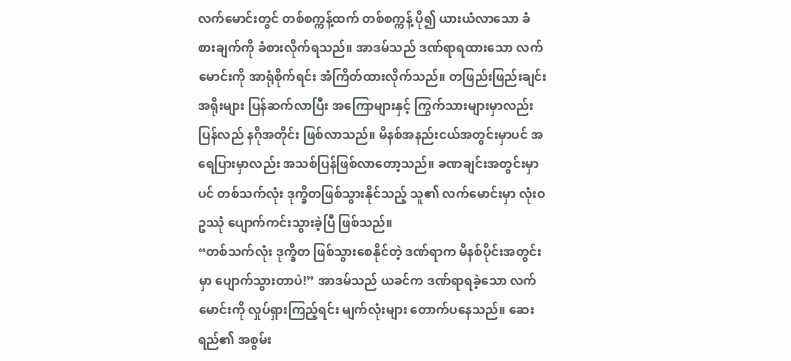လက်မောင်းတွင် တစ်စက္ကန့်ထက် တစ်စက္ကန့် ပို၍ ယားယံလာသော ခံစားချက်ကို ခံစားလိုက်ရသည်။ အာဒမ်သည် ဒဏ်ရာရထားသော လက်မောင်းကို အာရုံစိုက်ရင်း အံကြိတ်ထားလိုက်သည်။ တဖြည်းဖြည်းချင်း အရိုးများ ပြန်ဆက်လာပြီး အကြောများနှင့် ကြွက်သားများမှာလည်း ပြန်လည် နဂိုအတိုင်း ဖြစ်လာသည်။ မိနစ်အနည်းငယ်အတွင်းမှာပင် အရေပြားမှာလည်း အသစ်ပြန်ဖြစ်လာတော့သည်။ ခဏချင်းအတွင်းမှာပင် တစ်သက်လုံး ဒုက္ခိတဖြစ်သွားနိုင်သည့် သူ၏ လက်မောင်းမှာ လုံးဝ ဥဿုံ ပျောက်ကင်းသွားခဲ့ပြီ ဖြစ်သည်။
“တစ်သက်လုံး ဒုက္ခိတ ဖြစ်သွားစေနိုင်တဲ့ ဒဏ်ရာက မိနစ်ပိုင်းအတွင်းမှာ ပျောက်သွားတာပဲ!” အာဒမ်သည် ယခင်က ဒဏ်ရာရခဲ့သော လက်မောင်းကို လှုပ်ရှားကြည့်ရင်း မျက်လုံးများ တောက်ပနေသည်။ ဆေးရည်၏ အစွမ်း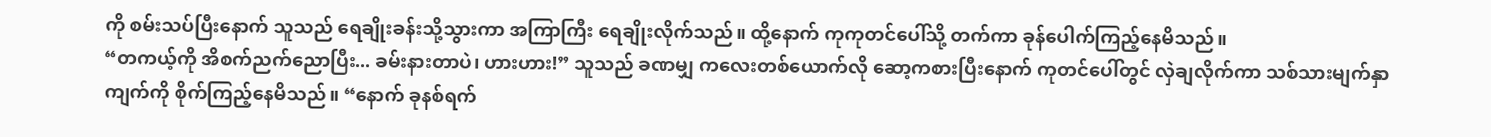ကို စမ်းသပ်ပြီးနောက် သူသည် ရေချိုးခန်းသို့သွားကာ အကြာကြီး ရေချိုးလိုက်သည်။ ထို့နောက် ကုကုတင်ပေါ်သို့ တက်ကာ ခုန်ပေါက်ကြည့်နေမိသည်။
“တကယ့်ကို အိစက်ညက်ညောပြီး... ခမ်းနားတာပဲ၊ ဟားဟား!” သူသည် ခဏမျှ ကလေးတစ်ယောက်လို ဆော့ကစားပြီးနောက် ကုတင်ပေါ်တွင် လှဲချလိုက်ကာ သစ်သားမျက်နှာကျက်ကို စိုက်ကြည့်နေမိသည်။ “နောက် ခုနစ်ရက်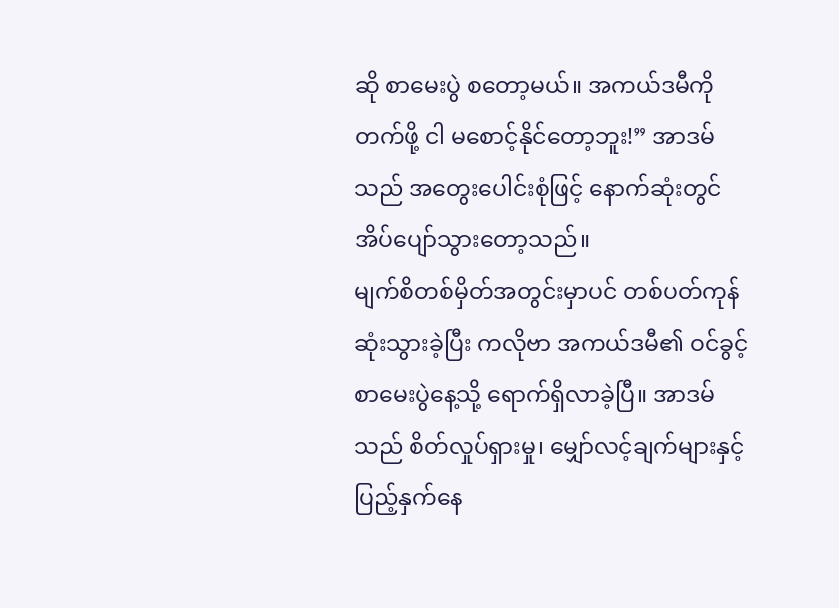ဆို စာမေးပွဲ စတော့မယ်။ အကယ်ဒမီကို တက်ဖို့ ငါ မစောင့်နိုင်တော့ဘူး!” အာဒမ်သည် အတွေးပေါင်းစုံဖြင့် နောက်ဆုံးတွင် အိပ်ပျော်သွားတော့သည်။
မျက်စိတစ်မှိတ်အတွင်းမှာပင် တစ်ပတ်ကုန်ဆုံးသွားခဲ့ပြီး ကလိုဗာ အကယ်ဒမီ၏ ဝင်ခွင့်စာမေးပွဲနေ့သို့ ရောက်ရှိလာခဲ့ပြီ။ အာဒမ်သည် စိတ်လှုပ်ရှားမှု၊ မျှော်လင့်ချက်များနှင့် ပြည့်နှက်နေ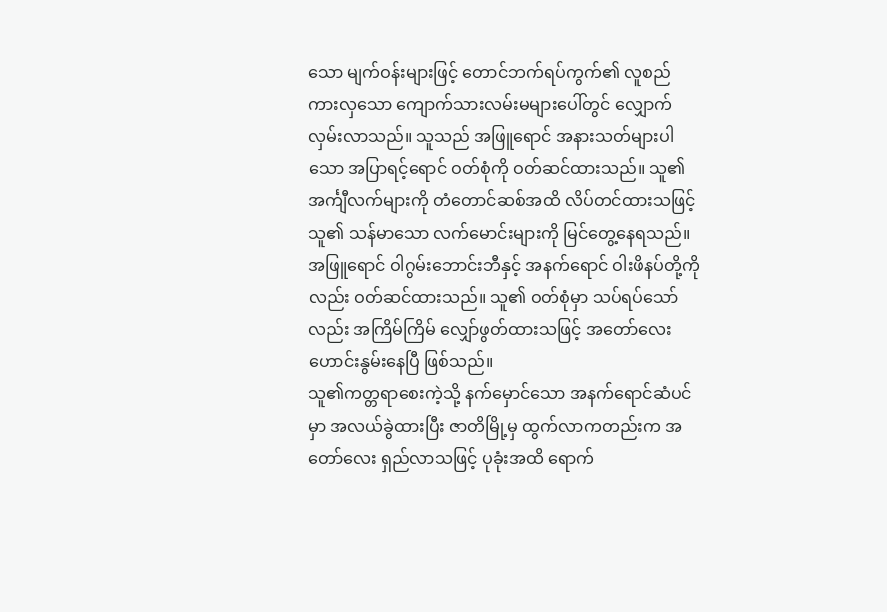သော မျက်ဝန်းများဖြင့် တောင်ဘက်ရပ်ကွက်၏ လူစည်ကားလှသော ကျောက်သားလမ်းမများပေါ်တွင် လျှောက်လှမ်းလာသည်။ သူသည် အဖြူရောင် အနားသတ်များပါသော အပြာရင့်ရောင် ဝတ်စုံကို ဝတ်ဆင်ထားသည်။ သူ၏ အင်္ကျီလက်များကို တံတောင်ဆစ်အထိ လိပ်တင်ထားသဖြင့် သူ၏ သန်မာသော လက်မောင်းများကို မြင်တွေ့နေရသည်။ အဖြူရောင် ဝါဂွမ်းဘောင်းဘီနှင့် အနက်ရောင် ဝါးဖိနပ်တို့ကိုလည်း ဝတ်ဆင်ထားသည်။ သူ၏ ဝတ်စုံမှာ သပ်ရပ်သော်လည်း အကြိမ်ကြိမ် လျှော်ဖွတ်ထားသဖြင့် အတော်လေး ဟောင်းနွမ်းနေပြီ ဖြစ်သည်။
သူ၏ကတ္တရာစေးကဲ့သို့ နက်မှောင်သော အနက်ရောင်ဆံပင်မှာ အလယ်ခွဲထားပြီး ဇာတိမြို့မှ ထွက်လာကတည်းက အတော်လေး ရှည်လာသဖြင့် ပုခုံးအထိ ရောက်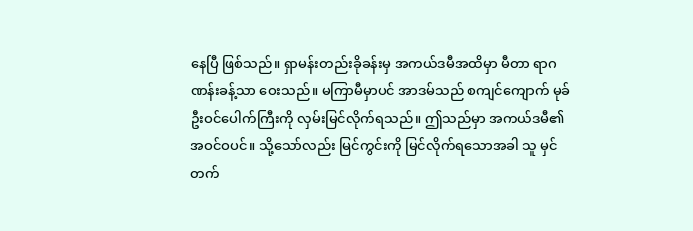နေပြီ ဖြစ်သည်။ ရှာမန်းတည်းခိုခန်းမှ အကယ်ဒမီအထိမှာ မီတာ ရာဂဏန်းခန့်သာ ဝေးသည်။ မကြာမီမှာပင် အာဒမ်သည် စကျင်ကျောက် မုခ်ဦးဝင်ပေါက်ကြီးကို လှမ်းမြင်လိုက်ရသည်။ ဤသည်မှာ အကယ်ဒမီ၏ အဝင်ဝပင်။ သို့သော်လည်း မြင်ကွင်းကို မြင်လိုက်ရသောအခါ သူ မှင်တက်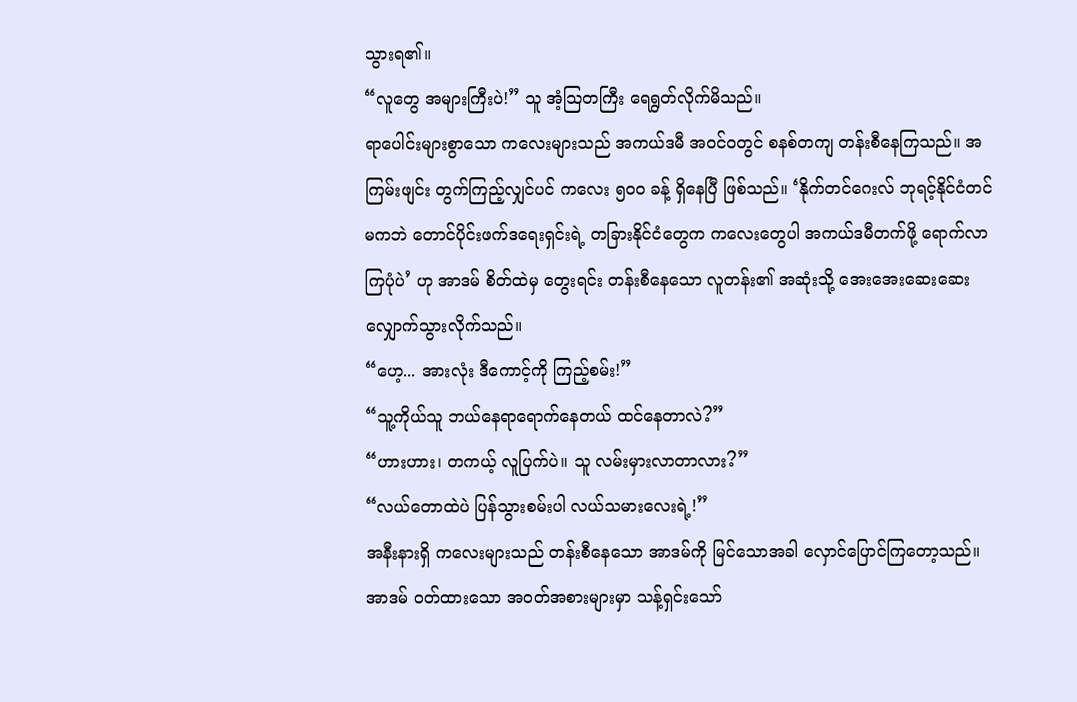သွားရ၏။
“လူတွေ အများကြီးပဲ!” သူ အံ့သြတကြီး ရေရွတ်လိုက်မိသည်။
ရာပေါင်းများစွာသော ကလေးများသည် အကယ်ဒမီ အဝင်ဝတွင် စနစ်တကျ တန်းစီနေကြသည်။ အကြမ်းဖျင်း တွက်ကြည့်လျှင်ပင် ကလေး ၅၀၀ ခန့် ရှိနေပြီ ဖြစ်သည်။ ‘နိုက်တင်ဂေးလ် ဘုရင့်နိုင်ငံတင်မကဘဲ တောင်ပိုင်းဖက်ဒရေးရှင်းရဲ့ တခြားနိုင်ငံတွေက ကလေးတွေပါ အကယ်ဒမီတက်ဖို့ ရောက်လာကြပုံပဲ’ ဟု အာဒမ် စိတ်ထဲမှ တွေးရင်း တန်းစီနေသော လူတန်း၏ အဆုံးသို့ အေးအေးဆေးဆေး လျှောက်သွားလိုက်သည်။
“ဟေ့... အားလုံး ဒီကောင့်ကို ကြည့်စမ်း!”
“သူ့ကိုယ်သူ ဘယ်နေရာရောက်နေတယ် ထင်နေတာလဲ?”
“ဟားဟား၊ တကယ့် လူပြက်ပဲ။ သူ လမ်းမှားလာတာလား?”
“လယ်တောထဲပဲ ပြန်သွားစမ်းပါ လယ်သမားလေးရဲ့!”
အနီးနားရှိ ကလေးများသည် တန်းစီနေသော အာဒမ်ကို မြင်သောအခါ လှောင်ပြောင်ကြတော့သည်။ အာဒမ် ဝတ်ထားသော အဝတ်အစားများမှာ သန့်ရှင်းသော်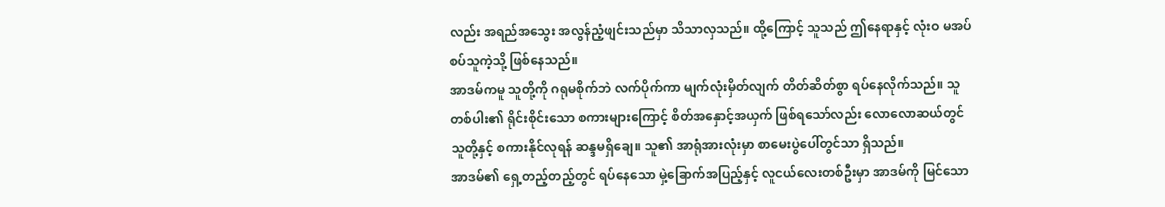လည်း အရည်အသွေး အလွန်ညံ့ဖျင်းသည်မှာ သိသာလှသည်။ ထို့ကြောင့် သူသည် ဤနေရာနှင့် လုံးဝ မအပ်စပ်သူကဲ့သို့ ဖြစ်နေသည်။
အာဒမ်ကမူ သူတို့ကို ဂရုမစိုက်ဘဲ လက်ပိုက်ကာ မျက်လုံးမှိတ်လျက် တိတ်ဆိတ်စွာ ရပ်နေလိုက်သည်။ သူတစ်ပါး၏ ရိုင်းစိုင်းသော စကားများကြောင့် စိတ်အနှောင့်အယှက် ဖြစ်ရသော်လည်း လောလောဆယ်တွင် သူတို့နှင့် စကားနိုင်လုရန် ဆန္ဒမရှိချေ။ သူ၏ အာရုံအားလုံးမှာ စာမေးပွဲပေါ်တွင်သာ ရှိသည်။
အာဒမ်၏ ရှေ့တည့်တည့်တွင် ရပ်နေသော မှဲ့ခြောက်အပြည့်နှင့် လူငယ်လေးတစ်ဦးမှာ အာဒမ်ကို မြင်သော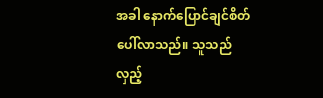အခါ နောက်ပြောင်ချင်စိတ် ပေါ်လာသည်။ သူသည် လှည့်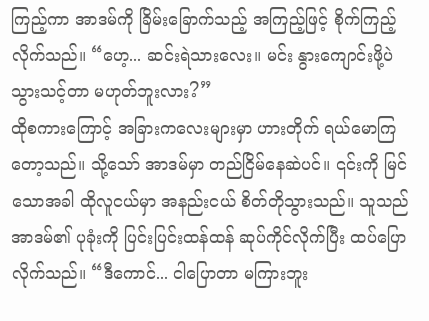ကြည့်ကာ အာဒမ်ကို ခြိမ်းခြောက်သည့် အကြည့်ဖြင့် စိုက်ကြည့်လိုက်သည်။ “ဟေ့... ဆင်းရဲသားလေး။ မင်း နွားကျောင်းဖို့ပဲ သွားသင့်တာ မဟုတ်ဘူးလား?”
ထိုစကားကြောင့် အခြားကလေးများမှာ ဟားတိုက် ရယ်မောကြတော့သည်။ သို့သော် အာဒမ်မှာ တည်ငြိမ်နေဆဲပင်။ ၎င်းကို မြင်သောအခါ ထိုလူငယ်မှာ အနည်းငယ် စိတ်တိုသွားသည်။ သူသည် အာဒမ်၏ ပုခုံးကို ပြင်းပြင်းထန်ထန် ဆုပ်ကိုင်လိုက်ပြီး ထပ်ပြောလိုက်သည်။ “ဒီကောင်... ငါပြောတာ မကြားဘူး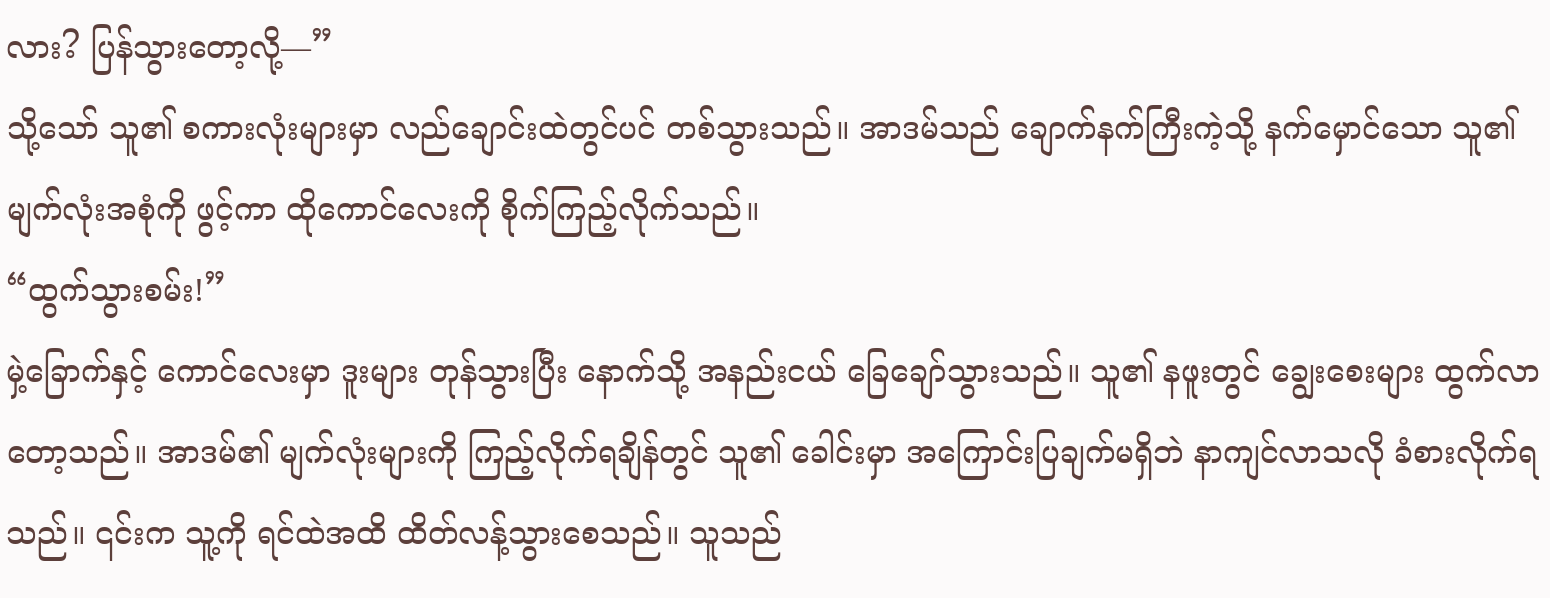လား? ပြန်သွားတော့လို့—”
သို့သော် သူ၏ စကားလုံးများမှာ လည်ချောင်းထဲတွင်ပင် တစ်သွားသည်။ အာဒမ်သည် ချောက်နက်ကြီးကဲ့သို့ နက်မှောင်သော သူ၏ မျက်လုံးအစုံကို ဖွင့်ကာ ထိုကောင်လေးကို စိုက်ကြည့်လိုက်သည်။
“ထွက်သွားစမ်း!”
မှဲ့ခြောက်နှင့် ကောင်လေးမှာ ဒူးများ တုန်သွားပြီး နောက်သို့ အနည်းငယ် ခြေချော်သွားသည်။ သူ၏ နဖူးတွင် ချွေးစေးများ ထွက်လာတော့သည်။ အာဒမ်၏ မျက်လုံးများကို ကြည့်လိုက်ရချိန်တွင် သူ၏ ခေါင်းမှာ အကြောင်းပြချက်မရှိဘဲ နာကျင်လာသလို ခံစားလိုက်ရသည်။ ၎င်းက သူ့ကို ရင်ထဲအထိ ထိတ်လန့်သွားစေသည်။ သူသည်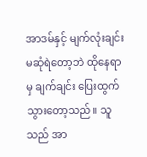အာဒမ်နှင့် မျက်လုံးချင်း မဆုံရဲတော့ဘဲ ထိုနေရာမှ ချက်ချင်း ပြေးထွက်သွားတော့သည်။ သူသည် အာ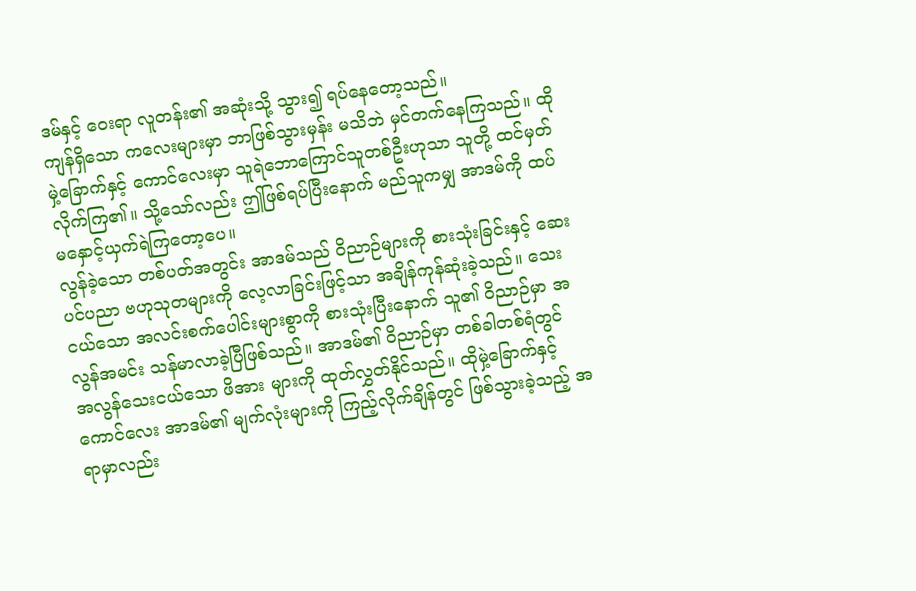ဒမ်နှင့် ဝေးရာ လူတန်း၏ အဆုံးသို့ သွား၍ ရပ်နေတော့သည်။
ကျန်ရှိသော ကလေးများမှာ ဘာဖြစ်သွားမှန်း မသိဘဲ မှင်တက်နေကြသည်။ ထိုမှဲ့ခြောက်နှင့် ကောင်လေးမှာ သူရဲဘောကြောင်သူတစ်ဦးဟုသာ သူတို့ ထင်မှတ်လိုက်ကြ၏။ သို့သော်လည်း ဤဖြစ်ရပ်ပြီးနောက် မည်သူကမျှ အာဒမ်ကို ထပ်မနှောင့်ယှက်ရဲကြတော့ပေ။
လွန်ခဲ့သော တစ်ပတ်အတွင်း အာဒမ်သည် ဝိညာဉ်များကို စားသုံးခြင်းနှင့် ဆေးပင်ပညာ ဗဟုသုတများကို လေ့လာခြင်းဖြင့်သာ အချိန်ကုန်ဆုံးခဲ့သည်။ သေးငယ်သော အလင်းစက်ပေါင်းများစွာကို စားသုံးပြီးနောက် သူ၏ ဝိညာဉ်မှာ အလွန်အမင်း သန်မာလာခဲ့ပြီဖြစ်သည်။ အာဒမ်၏ ဝိညာဉ်မှာ တစ်ခါတစ်ရံတွင် အလွန်သေးငယ်သော ဖိအား များကို ထုတ်လွှတ်နိုင်သည်။ ထိုမှဲ့ခြောက်နှင့် ကောင်လေး အာဒမ်၏ မျက်လုံးများကို ကြည့်လိုက်ချိန်တွင် ဖြစ်သွားခဲ့သည့် အရာမှာလည်း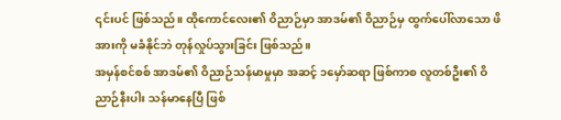၎င်းပင် ဖြစ်သည်။ ထိုကောင်လေး၏ ဝိညာဉ်မှာ အာဒမ်၏ ဝိညာဉ်မှ ထွက်ပေါ်လာသော ဖိအားကို မခံနိုင်ဘဲ တုန်လှုပ်သွားခြင်း ဖြစ်သည်။
အမှန်စင်စစ် အာဒမ်၏ ဝိညာဉ်သန်မာမှုမှာ အဆင့် ၁မှော်ဆရာ ဖြစ်ကာစ လူတစ်ဦး၏ ဝိညာဉ်နီးပါး သန်မာနေပြီ ဖြစ်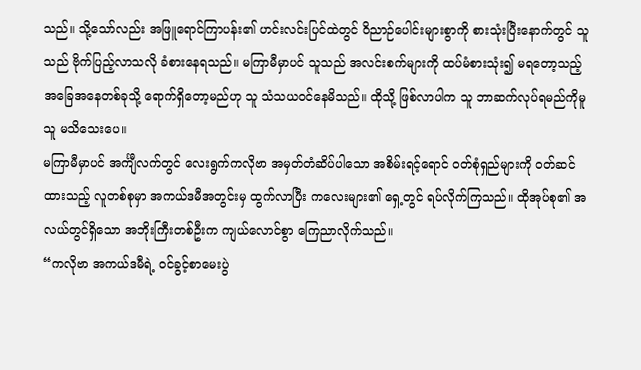သည်။ သို့သော်လည်း အဖြူရောင်ကြာပန်း၏ ဟင်းလင်းပြင်ထဲတွင် ဝိညာဉ်ပေါင်းများစွာကို စားသုံးပြီးနောက်တွင် သူသည် ဗိုက်ပြည့်လာသလို ခံစားနေရသည်။ မကြာမီမှာပင် သူသည် အလင်းစက်များကို ထပ်မံစားသုံး၍ မရတော့သည့် အခြေအနေတစ်ခုသို့ ရောက်ရှိတော့မည်ဟု သူ သံသယဝင်နေမိသည်။ ထိုသို့ ဖြစ်လာပါက သူ ဘာဆက်လုပ်ရမည်ကိုမူ သူ မသိသေးပေ။
မကြာမီမှာပင် အင်္ကျီလက်တွင် လေးရွက်ကလိုဗာ အမှတ်တံဆိပ်ပါသော အစိမ်းရင့်ရောင် ဝတ်စုံရှည်များကို ဝတ်ဆင်ထားသည့် လူတစ်စုမှာ အကယ်ဒမီအတွင်းမှ ထွက်လာပြီး ကလေးများ၏ ရှေ့တွင် ရပ်လိုက်ကြသည်။ ထိုအုပ်စု၏ အလယ်တွင်ရှိသော အဘိုးကြီးတစ်ဦးက ကျယ်လောင်စွာ ကြေညာလိုက်သည်။
“ကလိုဗာ အကယ်ဒမီရဲ့ ဝင်ခွင့်စာမေးပွဲ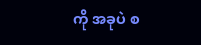ကို အခုပဲ စ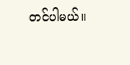တင်ပါမယ်။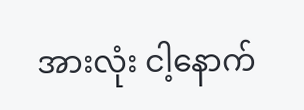အားလုံး ငါ့နောက်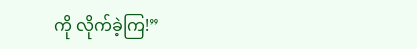ကို လိုက်ခဲ့ကြ!”